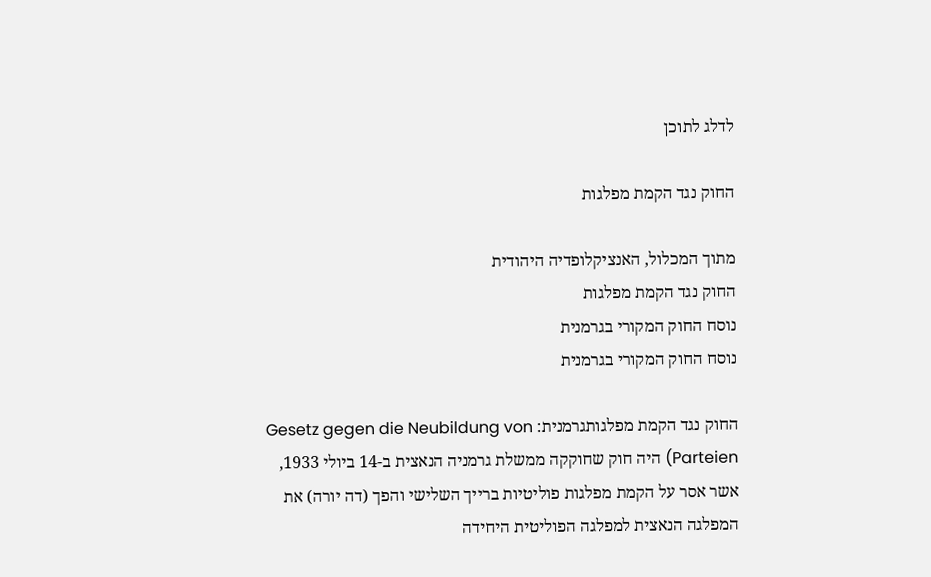לדלג לתוכן

החוק נגד הקמת מפלגות

מתוך המכלול, האנציקלופדיה היהודית
החוק נגד הקמת מפלגות
נוסח החוק המקורי בגרמנית
נוסח החוק המקורי בגרמנית

החוק נגד הקמת מפלגותגרמנית: Gesetz gegen die Neubildung von Parteien) היה חוק שחוקקה ממשלת גרמניה הנאצית ב-14 ביולי 1933, אשר אסר על הקמת מפלגות פוליטיות ברייך השלישי והפך (דה יורה) את המפלגה הנאצית למפלגה הפוליטית היחידה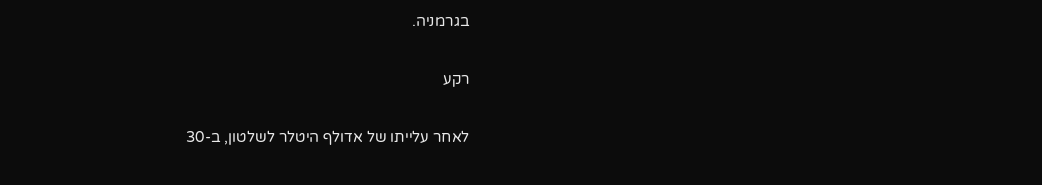בגרמניה.

רקע

לאחר עלייתו של אדולף היטלר לשלטון, ב-30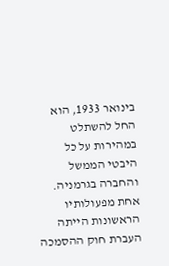בינואר 1933, הוא החל להשתלט במהירות על כל היבטי הממשל והחברה בגרמניה. אחת מפעולותיו הראשונות הייתה העברת חוק ההסמכה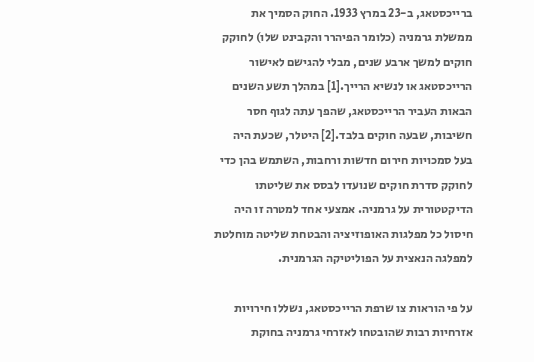ברייכסטאג, ב-23 במרץ 1933. החוק הסמיך את ממשלת גרמניה (כלומר הפיהרר והקבינט שלו) לחוקק חוקים למשך ארבע שנים, מבלי להגישם לאישור הרייכסטאג או לנשיא הרייך.[1] במהלך תשע השנים הבאות העביר הרייכסטאג, שהפך עתה לגוף חסר חשיבות, שבעה חוקים בלבד.[2] היטלר, שכעת היה בעל סמכויות חירום חדשות ורחבות, השתמש בהן כדי לחוקק סדרת חוקים שנועדו לבסס את שליטתו הדיקטטורית על גרמניה. אמצעי אחד למטרה זו היה חיסול כל מפלגות האופוזיציה והבטחת שליטה מוחלטת למפלגה הנאצית על הפוליטיקה הגרמנית.

על פי הוראות צו שרפת הרייכסטאג, נשללו חירויות אזרחיות רבות שהובטחו לאזרחי גרמניה בחוקת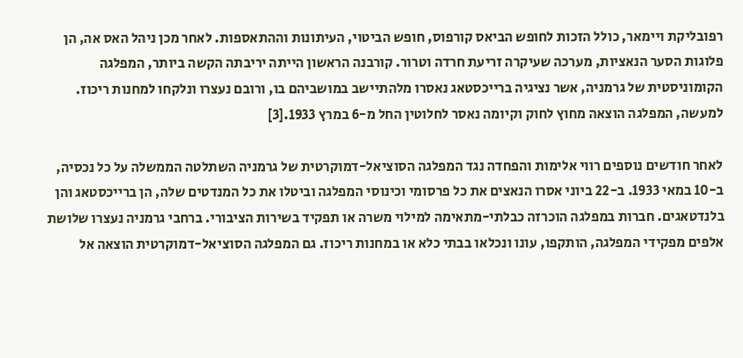רפובליקת ויימאר, כולל הזכות לחופש הביאס קורפוס, חופש הביטוי, העיתונות וההתאספות. לאחר מכן ניהל האס אה, הן פלוגות הסער הנאציות, מערכה שעיקרה זריעת חרדה וטרור. קורבנה הראשון הייתה יריבתה הקשה ביותר, המפלגה הקומוניסטית של גרמניה, אשר נציגיה ברייכסטאג נאסרו מלהתיישב במושביהם בו, ורובם נעצרו ונלקחו למחנות ריכוז. למעשה, המפלגה הוצאה מחוץ לחוק וקיומה נאסר לחלוטין החל מ-6 במרץ 1933.[3]

לאחר חודשים נוספים רווי אלימות והפחדה נגד המפלגה הסוציאל-דמוקרטית של גרמניה השתלטה הממשלה על כל נכסיה, ב-10 במאי 1933. ב-22 ביוני אסרו הנאצים את כל פרסומי וכינוסי המפלגה וביטלו את כל המנדטים שלה, הן ברייכסטאג והן בלנדטאגים. חברות במפלגה הוכרזה כבלתי-מתאימה למילוי משרה או תפקיד בשירות הציבורי. ברחבי גרמניה נעצרו שלושת אלפים מפקידי המפלגה, הותקפו, עונו ונכלאו בבתי כלא או במחנות ריכוז. גם המפלגה הסוציאל-דמוקרטית הוצאה אל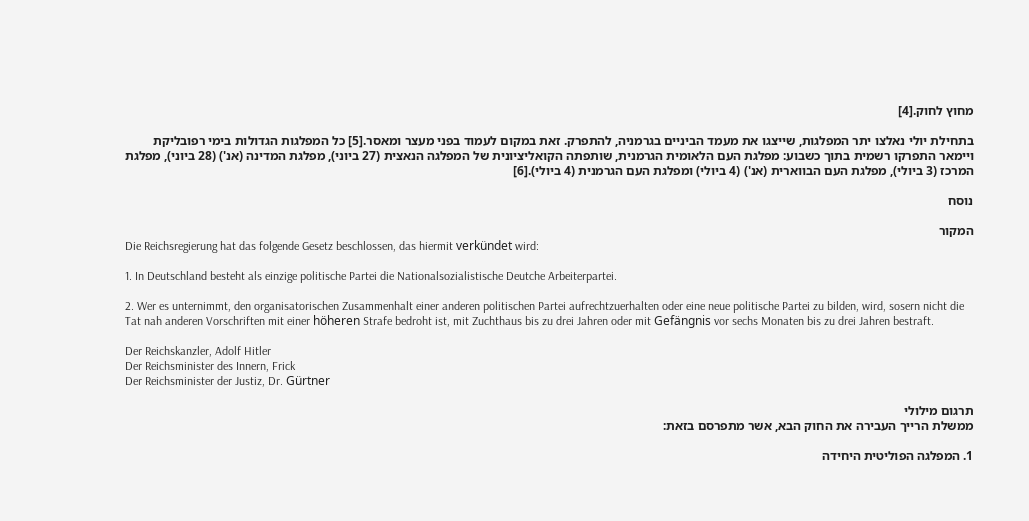מחוץ לחוק.[4]

בתחילת יולי נאלצו יתר המפלגות, שייצגו את מעמד הביניים בגרמניה, להתפרק. זאת במקום לעמוד בפני מעצר ומאסר.[5] כל המפלגות הגדולות בימי רפובליקת ויימאר התפרקו רשמית בתוך כשבוע: מפלגת העם הלאומית הגרמנית, שותפתה הקואליציונית של המפלגה הנאצית (27 ביוני), מפלגת המדינה (אנ') (28 ביוני), מפלגת המרכז (3 ביולי), מפלגת העם הבווארית (אנ') (4 ביולי) ומפלגת העם הגרמנית (4 ביולי).[6]

נוסח

המקור
Die Reichsregierung hat das folgende Gesetz beschlossen, das hiermit verkündet wird:

1. In Deutschland besteht als einzige politische Partei die Nationalsozialistische Deutche Arbeiterpartei.

2. Wer es unternimmt, den organisatorischen Zusammenhalt einer anderen politischen Partei aufrechtzuerhalten oder eine neue politische Partei zu bilden, wird, sosern nicht die Tat nah anderen Vorschriften mit einer höheren Strafe bedroht ist, mit Zuchthaus bis zu drei Jahren oder mit Gefängnis vor sechs Monaten bis zu drei Jahren bestraft.

Der Reichskanzler, Adolf Hitler
Der Reichsminister des Innern, Frick
Der Reichsminister der Justiz, Dr. Gürtner

תרגום מילולי
ממשלת הרייך העבירה את החוק הבא, אשר מתפרסם בזאת:

1. המפלגה הפוליטית היחידה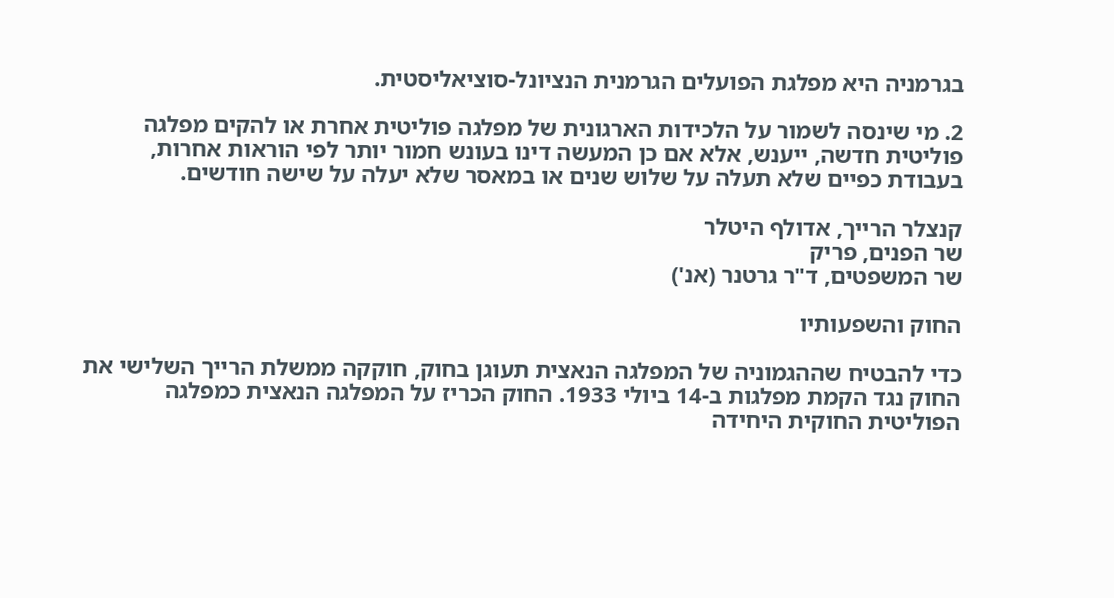בגרמניה היא מפלגת הפועלים הגרמנית הנציונל-סוציאליסטית.

2. מי שינסה לשמור על הלכידות הארגונית של מפלגה פוליטית אחרת או להקים מפלגה פוליטית חדשה, ייענש, אלא אם כן המעשה דינו בעונש חמור יותר לפי הוראות אחרות, בעבודת כפיים שלא תעלה על שלוש שנים או במאסר שלא יעלה על שישה חודשים.

קנצלר הרייך, אדולף היטלר
שר הפנים, פריק
שר המשפטים, ד"ר גרטנר (אנ')

החוק והשפעותיו

כדי להבטיח שההגמוניה של המפלגה הנאצית תעוגן בחוק, חוקקה ממשלת הרייך השלישי את החוק נגד הקמת מפלגות ב-14 ביולי 1933. החוק הכריז על המפלגה הנאצית כמפלגה הפוליטית החוקית היחידה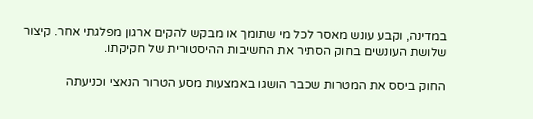במדינה, וקבע עונש מאסר לכל מי שתומך או מבקש להקים ארגון מפלגתי אחר. קיצור שלושת העונשים בחוק הסתיר את החשיבות ההיסטורית של חקיקתו.

החוק ביסס את המטרות שכבר הושגו באמצעות מסע הטרור הנאצי וכניעתה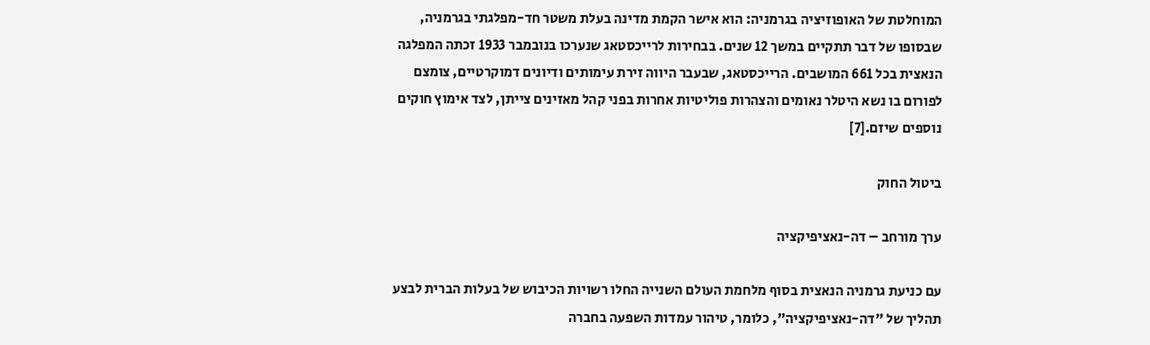המוחלטת של האופוזיציה בגרמניה: הוא אישר הקמת מדינה בעלת משטר חד-מפלגתי בגרמניה, שבסופו של דבר תתקיים במשך 12 שנים. בבחירות לרייכסטאג שנערכו בנובמבר 1933 זכתה המפלגה הנאצית בכל 661 המושבים. הרייכסטאג, שבעבר היווה זירת עימותים ודיונים דמוקרטיים, צומצם לפורום בו נשא היטלר נאומים והצהרות פוליטיות אחרות בפני קהל מאזינים צייתן, לצד אימוץ חוקים נוספים שיזם.[7]

ביטול החוק

ערך מורחב – דה-נאציפיקציה

עם כניעת גרמניה הנאצית בסוף מלחמת העולם השנייה החלו רשויות הכיבוש של בעלות הברית לבצע תהליך של "דה-נאציפיקציה", כלומר, טיהור עמדות השפעה בחברה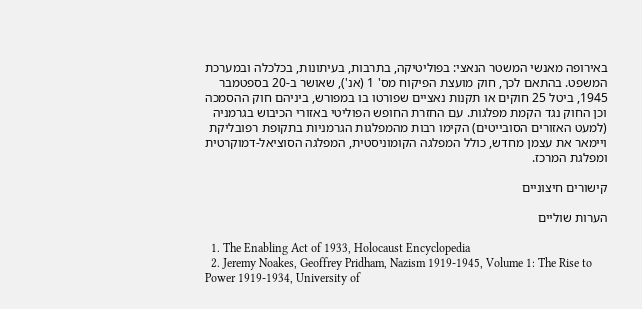באירופה מאנשי המשטר הנאצי: בפוליטיקה, בתרבות, בעיתונות, בכלכלה ובמערכת המשפט. בהתאם לכך, חוק מועצת הפיקוח מס' 1 (אנ'), שאושר ב-20 בספטמבר 1945, ביטל 25 חוקים או תקנות נאציים שפורטו בו במפורש, ביניהם חוק ההסמכה וכן החוק נגד הקמת מפלגות. עם החזרת החופש הפוליטי באזורי הכיבוש בגרמניה (למעט האזורים הסובייטים) הקימו רבות מהמפלגות הגרמניות בתקופת רפובליקת ויימאר את עצמן מחדש, כולל המפלגה הקומוניסטית, המפלגה הסוציאל-דמוקרטית ומפלגת המרכז.

קישורים חיצוניים

הערות שוליים

  1. The Enabling Act of 1933, Holocaust Encyclopedia
  2. Jeremy Noakes, Geoffrey Pridham, Nazism 1919-1945, Volume 1: The Rise to Power 1919-1934, University of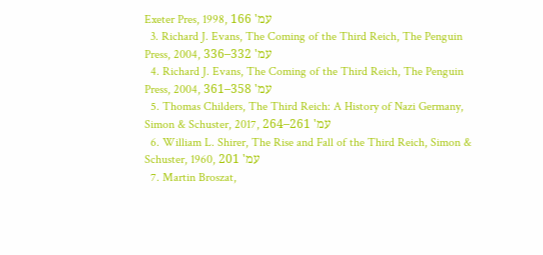Exeter Pres, 1998, עמ' 166
  3. Richard J. Evans, The Coming of the Third Reich, The Penguin Press, 2004, עמ' 332–336
  4. Richard J. Evans, The Coming of the Third Reich, The Penguin Press, 2004, עמ' 358–361
  5. Thomas Childers, The Third Reich: A History of Nazi Germany, Simon & Schuster, 2017, עמ' 261–264
  6. William L. Shirer, The Rise and Fall of the Third Reich, Simon & Schuster, 1960, עמ' 201
  7. Martin Broszat,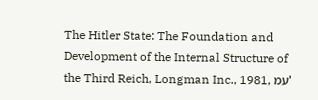The Hitler State: The Foundation and Development of the Internal Structure of the Third Reich, Longman Inc., 1981, עמ'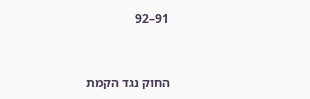91–92


החוק נגד הקמת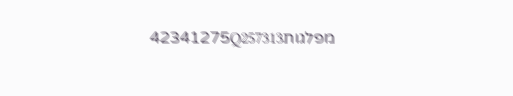מפלגות42341275Q257313